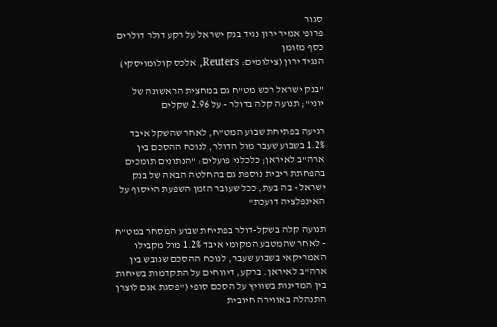סגור
פרופ' אמיר ירון נגיד בנק ישראל על רקע דולר דולרים כסף מזומן
הנגיד ירון (צילומים: Reuters, אלכס קולומויסקי)

"בנק ישראל רכש מט"ח גם במחצית הראשונה של יוני"; תנועה קלה בדולר - על 2.96 שקלים

רגיעה בפתיחת שבוע המט"ח, לאחר שהשקל איבד 1.2% בשבוע שעבר מול הדולר, לנוכח ההסכם בין ארה"ב לאיראן; כלכלני פועלים: "הנתונים תומכים בהפחתת ריבית נוספת גם בהחלטה הבאה של בנק ישראל - בה בעת, ככל שעובר הזמן השפעת הייסוף על האינפלציה דועכת"

תנועה קלה בשקל-דולר בפתיחת שבוע המסחר במט"ח - לאחר שהמטבע המקומי איבד 1.2% מול מקבילו האמריקאי בשבוע שעבר, לנוכח ההסכם שגובש בין ארה"ב לאיראן. ברקע, דיווחים על התקדמות בשיחות בין המדינות בשוויץ על הסכם סופי ("פסגת אגם לוצרן התנהלה באווירה חיובית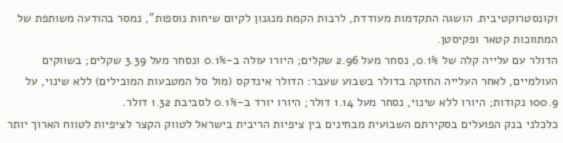וקונסטרוקטיבית. הושגה התקדמות מעודדת, לרבות הקמת מנגנון לקיום שיחות נוספות", נמסר בהודעה משותפת של המתווכות קטאר ופקיסטן.
הדולר עם עלייה קלה של 0.1%, נסחר מעל 2.96 שקלים; היורו עולה ב-0.1% ונסחר מעל 3.39 שקלים; בשווקים העולמיים, לאחר העלייה החזקה בדולר בשבוע שעבר: הדולר אינדקס (מול סל המטבעות המובילים) ללא שינוי, על 100.9 נקודות; היורו ללא שינוי, נסחר מעל 1.14 דולר; היורו יורד ב-0.1% לסביבת 1.32 דולר.
כלכלני בנק הפועלים בסקירתם השבועית מבחינים בין ציפיות הריבית בישראל לטווק הקצר לציפיות לטווח הארוך יותר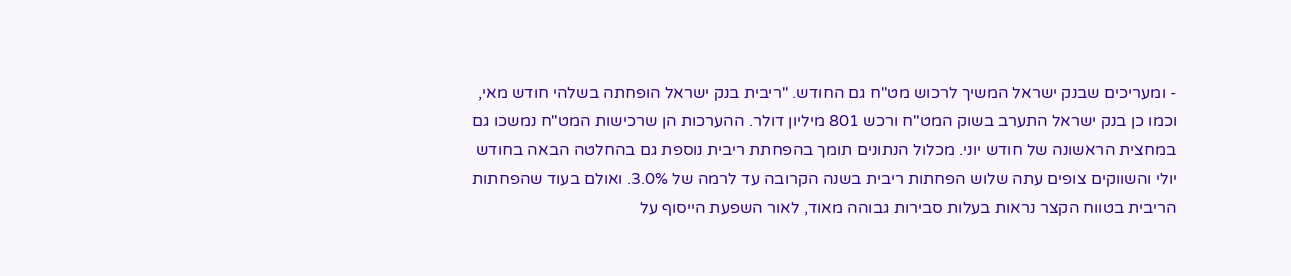- ומעריכים שבנק ישראל המשיך לרכוש מט"ח גם החודש. "ריבית בנק ישראל הופחתה בשלהי חודש מאי, וכמו כן בנק ישראל התערב בשוק המט"ח ורכש 801 מיליון דולר. ההערכות הן שרכישות המט"ח נמשכו גם במחצית הראשונה של חודש יוני. מכלול הנתונים תומך בהפחתת ריבית נוספת גם בהחלטה הבאה בחודש יולי והשווקים צופים עתה שלוש הפחתות ריבית בשנה הקרובה עד לרמה של 3.0%. ואולם בעוד שהפחתות הריבית בטווח הקצר נראות בעלות סבירות גבוהה מאוד, לאור השפעת הייסוף על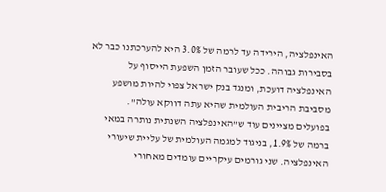האינפלציה, הירידה עד לרמה של 3.0% היא להערכתנו כבר לא בסבירות גבוהה. ככל שעובר הזמן השפעת הייסוף על האינפלציה דועכת, ומנגד בנק ישראל צפוי להיות מושפע מסביבת הריבית העולמית שהיא עתה דווקא עולה".
בפועלים מציינים עוד ש"האינפלציה השנתית נותרה במאי ברמה של 1.9%, בניגוד למגמה העולמית של עליית שיעורי האינפלציה. שני גורמים עיקריים עומדים מאחורי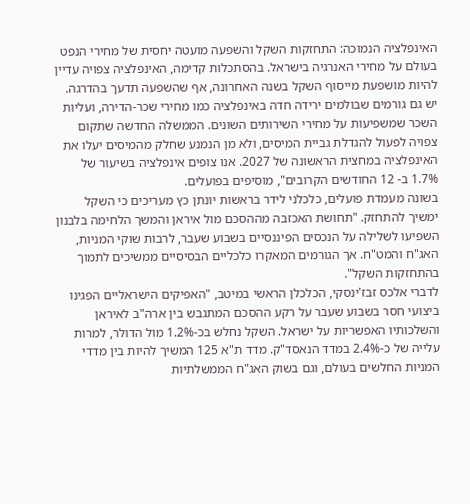האינפלציה הנמוכה: התחזקות השקל והשפעה מועטה יחסית של מחירי הנפט בעולם על מחירי האנרגיה בישראל. בהסתכלות קדימה, האינפלציה צפויה עדיין להיות מושפעת מייסוף השקל בשנה האחרונה, אף שהשפעה תדעך בהדרגה.
יש גם גורמים שבולמים ירידה חדה באינפלציה כמו מחירי שכר-הדירה, ועליות השכר שמשפיעות על מחירי השירותים השונים. הממשלה החדשה שתקום צפויה לפעול להגדלת גביית המיסים, ולא מן הנמנע שחלק מהמיסים יעלו את האינפלציה במחצית הראשונה של 2027. אנו צופים אינפלציה בשיעור של 1.7% ב- 12 החודשים הקרובים", מוסיפים בפועלים.
בשונה מעמדת פועלים, כלכלני לידר בראשות יונתן כץ מעריכים כי השקל ימשיך להתחזק. "תחושת האכזבה מההסכם מול איראן והמשך הלחימה בלבנון השפיעו לשלילה על הנכסים הפיננסיים בשבוע שעבר, לרבות שוקי המניות, האג"ח והמט"ח. אך הגורמים המאקרו כלכליים הבסיסיים ממשיכים לתמוך בהתחזקות השקל".
לדברי אלכס זבז'ינסקי, הכלכלן הראשי במיטב, "האפיקים הישראליים הפגינו ביצועי חסר בשבוע שעבר על רקע ההסכם המתגבש בין ארה"ב לאיראן והשלכותיו האפשריות על ישראל. השקל נחלש בכ-1.2% מול הדולר, למרות עלייה של כ-2.4% במדד הנאסד"ק. מדד ת"א 125 המשיך להיות בין מדדי המניות החלשים בעולם, וגם בשוק האג"ח הממשלתיות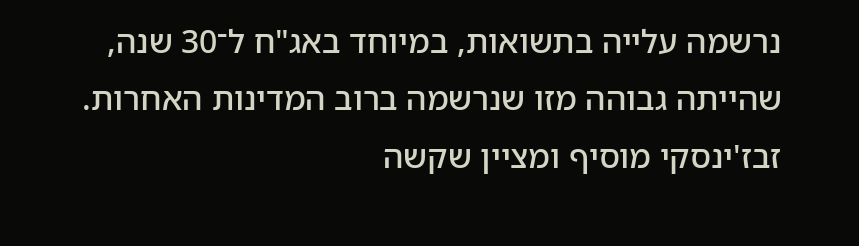נרשמה עלייה בתשואות, במיוחד באג"ח ל־30 שנה, שהייתה גבוהה מזו שנרשמה ברוב המדינות האחרות.
זבז'ינסקי מוסיף ומציין שקשה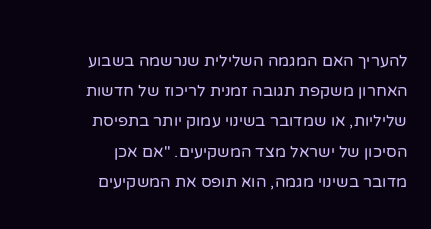להעריך האם המגמה השלילית שנרשמה בשבוע האחרון משקפת תגובה זמנית לריכוז של חדשות שליליות, או שמדובר בשינוי עמוק יותר בתפיסת הסיכון של ישראל מצד המשקיעים. "אם אכן מדובר בשינוי מגמה, הוא תופס את המשקיעים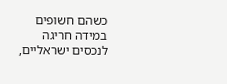כשהם חשופים במידה חריגה לנכסים ישראליים,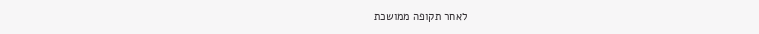לאחר תקופה ממושכת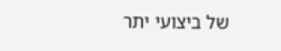של ביצועי יתר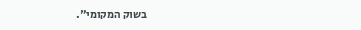בשוק המקומי".